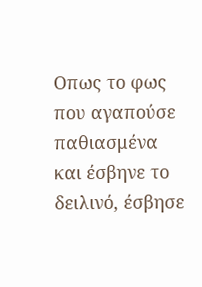Οπως το φως που αγαπούσε παθιασμένα και έσβηνε το δειλινό, έσβησε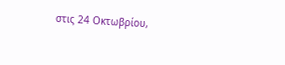στις 24 Οκτωβρίου,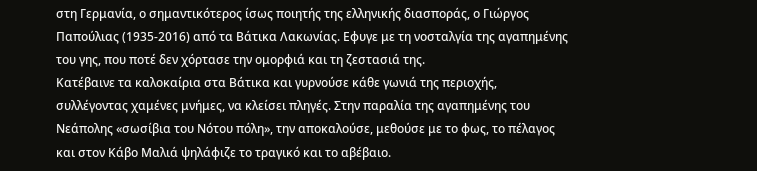στη Γερμανία, ο σημαντικότερος ίσως ποιητής της ελληνικής διασποράς, ο Γιώργος Παπούλιας (1935-2016) από τα Βάτικα Λακωνίας. Εφυγε με τη νοσταλγία της αγαπημένης του γης, που ποτέ δεν χόρτασε την ομορφιά και τη ζεστασιά της.
Κατέβαινε τα καλοκαίρια στα Βάτικα και γυρνούσε κάθε γωνιά της περιοχής, συλλέγοντας χαμένες μνήμες, να κλείσει πληγές. Στην παραλία της αγαπημένης του Νεάπολης «σωσίβια του Νότου πόλη», την αποκαλούσε, μεθούσε με το φως, το πέλαγος και στον Κάβο Μαλιά ψηλάφιζε το τραγικό και το αβέβαιο.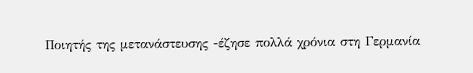Ποιητής της μετανάστευσης -έζησε πολλά χρόνια στη Γερμανία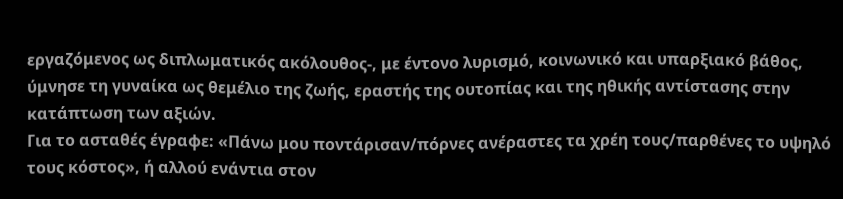εργαζόμενος ως διπλωματικός ακόλουθος-, με έντονο λυρισμό, κοινωνικό και υπαρξιακό βάθος, ύμνησε τη γυναίκα ως θεμέλιο της ζωής, εραστής της ουτοπίας και της ηθικής αντίστασης στην κατάπτωση των αξιών.
Για το ασταθές έγραφε: «Πάνω μου ποντάρισαν/πόρνες ανέραστες τα χρέη τους/παρθένες το υψηλό τους κόστος», ή αλλού ενάντια στον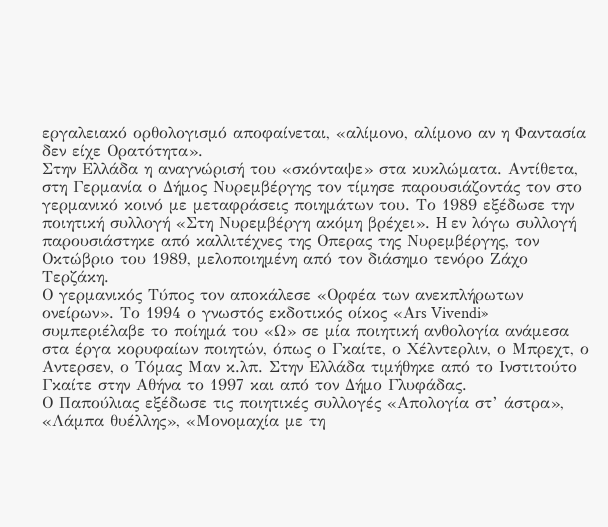εργαλειακό ορθολογισμό αποφαίνεται, «αλίμονο, αλίμονο αν η Φαντασία δεν είχε Ορατότητα».
Στην Ελλάδα η αναγνώρισή του «σκόνταψε» στα κυκλώματα. Αντίθετα, στη Γερμανία ο Δήμος Νυρεμβέργης τον τίμησε παρουσιάζοντάς τον στο γερμανικό κοινό με μεταφράσεις ποιημάτων του. Το 1989 εξέδωσε την ποιητική συλλογή «Στη Νυρεμβέργη ακόμη βρέχει». H εν λόγω συλλογή παρουσιάστηκε από καλλιτέχνες της Οπερας της Νυρεμβέργης, τον Οκτώβριο του 1989, μελοποιημένη από τον διάσημο τενόρο Ζάχο Τερζάκη.
Ο γερμανικός Τύπος τον αποκάλεσε «Ορφέα των ανεκπλήρωτων ονείρων». Το 1994 ο γνωστός εκδοτικός οίκος «Αrs Vivendi» συμπεριέλαβε το ποίημά του «Ω» σε μία ποιητική ανθολογία ανάμεσα στα έργα κορυφαίων ποιητών, όπως ο Γκαίτε, ο Χέλντερλιν, ο Μπρεχτ, ο Αντερσεν, ο Τόμας Μαν κ.λπ. Στην Ελλάδα τιμήθηκε από το Ινστιτούτο Γκαίτε στην Αθήνα το 1997 και από τον Δήμο Γλυφάδας.
Ο Παπούλιας εξέδωσε τις ποιητικές συλλογές «Απολογία στ’ άστρα», «Λάμπα θυέλλης», «Μονομαχία με τη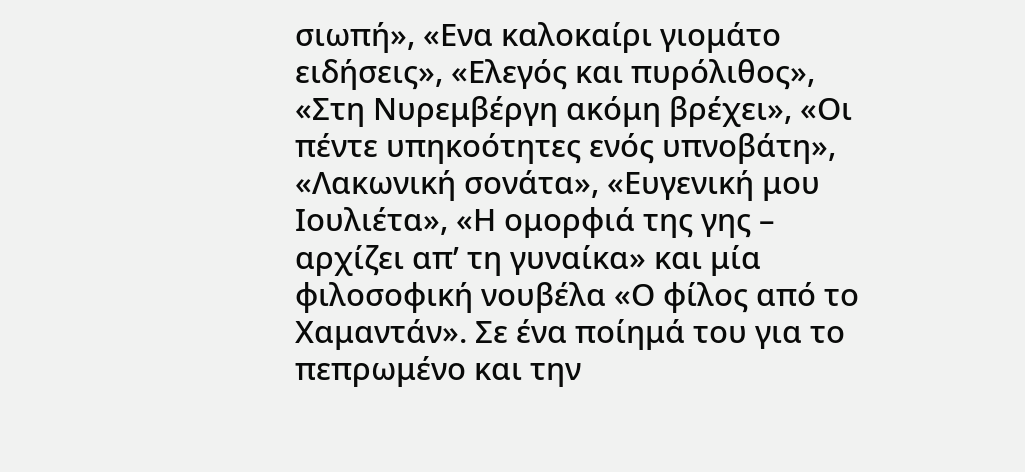σιωπή», «Ενα καλοκαίρι γιομάτο ειδήσεις», «Ελεγός και πυρόλιθος», «Στη Νυρεμβέργη ακόμη βρέχει», «Οι πέντε υπηκοότητες ενός υπνοβάτη», «Λακωνική σονάτα», «Ευγενική μου Ιουλιέτα», «Η ομορφιά της γης – αρχίζει απ’ τη γυναίκα» και μία φιλοσοφική νουβέλα «Ο φίλος από το Χαμαντάν». Σε ένα ποίημά του για το πεπρωμένο και την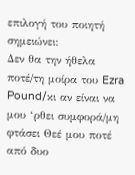επιλογή του ποιητή σημειώνει:
Δεν θα την ήθελα ποτέ/τη μοίρα του Ezra Pound/κι αν είναι να μου ‘ρθει συμφορά/μη φτάσει Θεέ μου ποτέ από δυο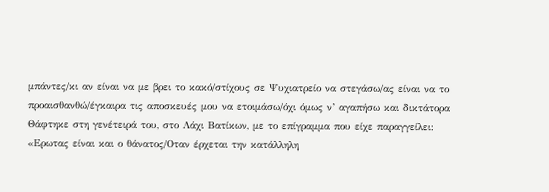μπάντες/κι αν είναι να με βρει το κακό/στίχους σε Ψυχιατρείο να στεγάσω/ας είναι να το προαισθανθώ/έγκαιρα τις αποσκευές μου να ετοιμάσω/όχι όμως ν’ αγαπήσω και δικτάτορα
Θάφτηκε στη γενέτειρά του, στο Λάχι Βατίκων, με το επίγραμμα που είχε παραγγείλει: «Ερωτας είναι και ο θάνατος/Οταν έρχεται την κατάλληλη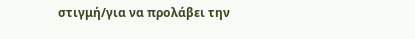στιγμή/για να προλάβει την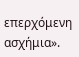επερχόμενη ασχήμια».